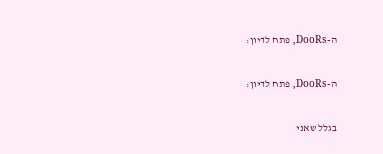ה-DooRs, פתח לדיון:

ה-DooRs, פתח לדיון:

בגלל שאני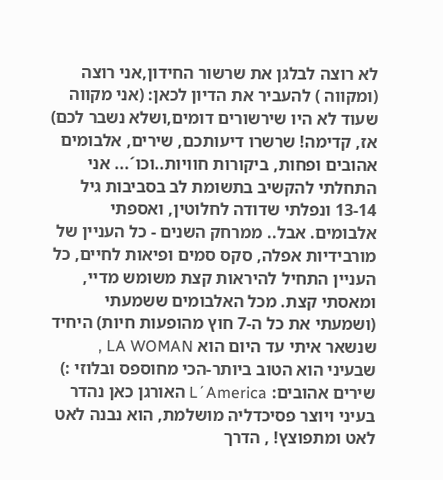לא רוצה לבלגן את שרשור החידון,אני רוצה (ומקווה ) להעביר את הדיון לכאן: (אני מקווה שעוד לא היו שירשורים דומים,ושלא נשבר לכם) אז, קדימה! שרשרו דיעותכם, שירים, אלבומים אהובים ופחות, ביקורות חוויות..וכו´... אני התחלתי להקשיב בתשומת לב בסביבות גיל 13-14 ונפלתי שדודה לחלוטין, ואספתי אלבומים. אבל.. ממרחק השנים - כל העניין של מורבידיות אפלה, סקס סמים ופיאות לחיים, כל העניין התחיל להיראות קצת משומש מדיי, ומאסתי קצת. מכל האלבומים ששמעתי (ושמעתי את כל ה-7 חוץ מהופעות חיות) היחיד שנשאר איתי עד היום הוא LA WOMAN , שבעיני הוא הטוב ביותר-הכי מחוספס ובלוזי :) שירים אהובים: L´America האורגן כאן נהדר בעיני ויוצר פסיכדליה מושלמת, הוא נבנה לאט לאט ומתפוצץ! , הדרך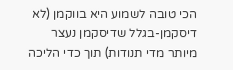הכי טובה לשמוע היא בווקמן (לא דיסקמן-בגלל שדיסקמן נעצר מיותר מדי תנודות) תוך כדי הליכה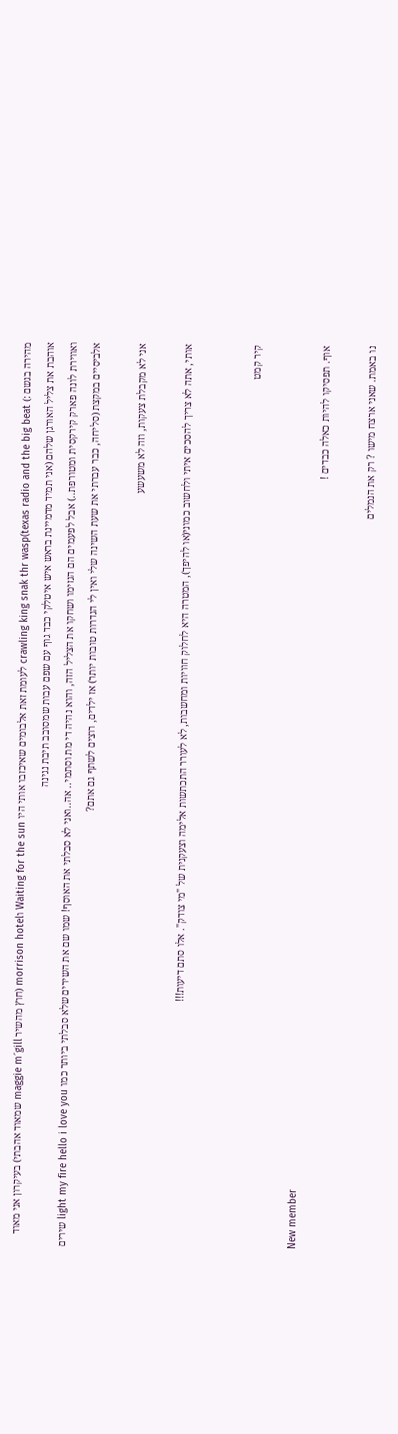מהירה בגשם :) crawling king snak thr wasp(texas radio and the big beat לעומת זאת אלבומים שאיכזבו אותי היו Waiting for the sun וmorrison hotel (חוץ מהשיר maggie m´gill שמאוד אהבתי) בעיקרון אני מאוד אוהבת את צליל האורגן שלהם (אני תמיד מדמיינת בראש איש איטלקי כבד גוף עם שפם עבות שמסובב תיבת נגינה
ואווירת לונה פארק קירקסית ומטורפת..) אבל לפעמים הם הגזימו ושחקו את הצליל הזה, והוא נהיה די מת וסתמי.. אה..ואני לא סבלתי את האוסף! שמו שם את השירים שלא סבלתי ביותר כמו light my fire hello i love you שירים אלביסיים במקצת (סליחה, כבר עברתי את שעת השינה שלי ואין לי הגדרות טובות יותר) אז ילדים, רוצים לשתף גם אתם?

אני לא מקבלת צעקות, וזה לא משעשע

אותי, אתה לא צריך להסכים איתי ולחשוב כמוני(או להיפך), המטרה היא לחלוק חוויות ומחשבות, לא לעורר התכתשות אלימה וצעקנית של "מי צודק". אלו סתם דיעות!!!


קיר קמט

New member
אוף. תפסיקו להיות כאלה כבדים !

נו באמת. שאני ארצח מישו ? רק את הנמלים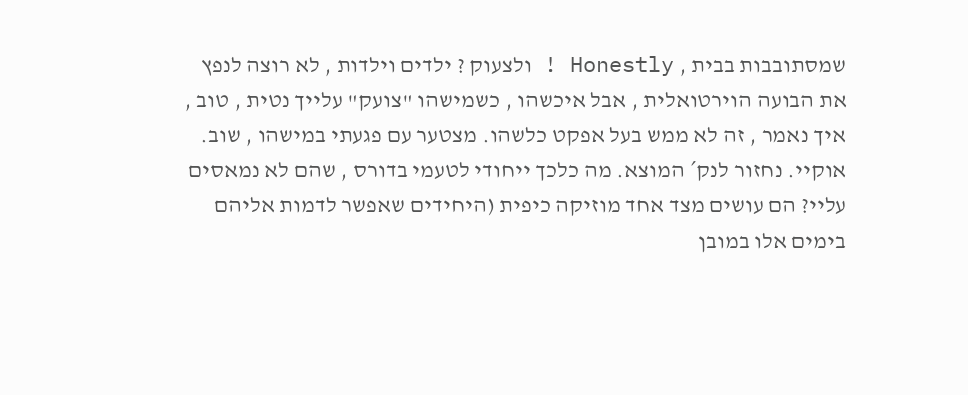שמסתובבות בבית , Honestly ! ולצעוק ? ילדים וילדות , לא רוצה לנפץ את הבועה הוירטואלית , אבל איכשהו , כשמישהו "צועק" עלייך נטית , טוב , איך נאמר , זה לא ממש בעל אפקט כלשהו. מצטער עם פגעתי במישהו , שוב. אוקיי. נחזור לנק´ המוצא. מה כלכך ייחודי לטעמי בדורס , שהם לא נמאסים עליי? הם עושים מצד אחד מוזיקה כיפית (היחידים שאפשר לדמות אליהם בימים אלו במובן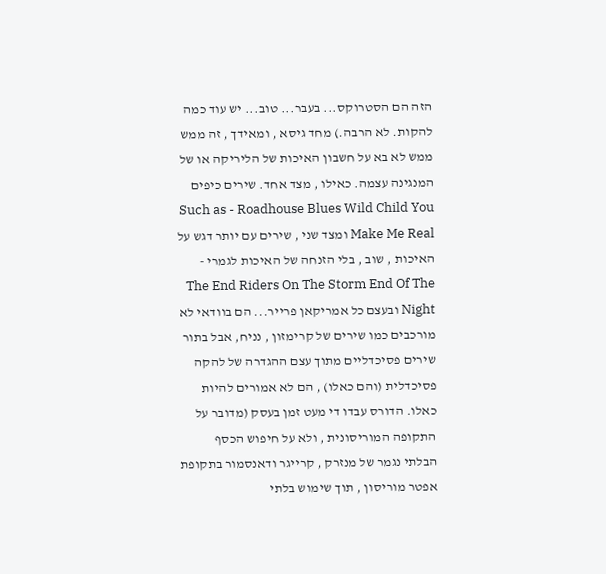הזה הם הסטרוקס... בעבר... טוב... יש עוד כמה להקות. לא הרבה.) מחד גיסא , ומאידך , זה ממש ממש לא בא על חשבון האיכות של הליריקה או של המנגינה עצמה. כאילו , מצד אחד. שירים כיפים Such as - Roadhouse Blues Wild Child You Make Me Real ומצד שני , שירים עם יותר דגש על האיכות , שוב , בלי הזנחה של האיכות לגמרי - The End Riders On The Storm End Of The Night ובעצם כל אמריקאן פרייר... הם בוודאי לא מורכבים כמו שירים של קרימזון , נניח, אבל בתור שירים פסיכדליים מתוך עצם ההגדרה של להקה פסיכדלית (והם כאלו) , הם לא אמורים להיות כאלו. הדורס עבדו די מעט זמן בעסק (מדובר על התקופה המוריסונית , ולא על חיפוש הכסף הבלתי נגמר של מנזרק , קרייגר ודאנסמור בתקופת אפטר מוריסון , תוך שימוש בלתי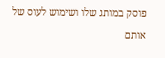פוסק במותג שלו ושימוש לעוס של אותם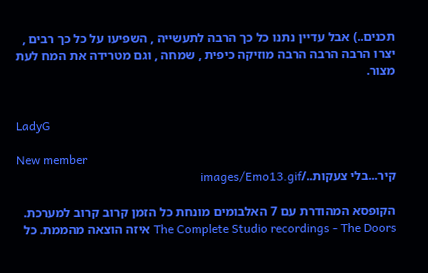תכנים..) אבל עדיין נתנו כל כך הרבה לתעשייה , השפיעו על כל כך רבים , יצרו הרבה הרבה הרבה מוזיקה כיפית , שמחה , וגם מטרידה את המח לעת מצור.


LadyG

New member
קיר...בלי צעקות../images/Emo13.gif

הקופסא המהודרת עם 7 האלבומים מונחת כל הזמן קרוב קרוב למערכת. The Complete Studio recordings - The Doors איזה הוצאה מהממת. כל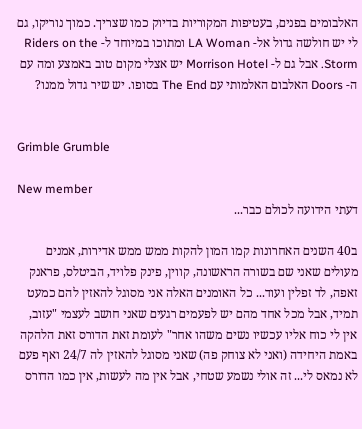האלבומים בפנים, בעטיפות המקוריות בדיוק כמו שצריך. כמוך נוריקו, גם לי יש חולשה גדול אל- LA Woman ומתוכו במיוחד ל- Riders on the Storm. אבל גם ל- Morrison Hotel יש אצלי מקום טוב באמצע ומה עם ה- Doors האלבום האלמותי עם The End בסופו. יש שיר גדול ממנו?


Grimble Grumble

New member
דעתי הידועה לכולם כבר...

ב40 השנים האחרונות קמו המון להקות ממש ממש אדירות, אמנים מעולים שאני שם בשורה הראשונה, קווין, פינק פלויד, הביטלס, פראנק זאפה, לד זפלין ועוד... כל האומנים האלה אני מסוגל להאזין להם כמעט תמיד, אבל מכל אחד מהם יש לפעמים רגעים שאני חושב לעצמי "עזוב, אין לי כוח אליו עכשיו נשים משהו אחר" לעומת זאת הדורס זאת הלהקה באמת היחידה (ואני לא צוחק פה) שאני מסוגל להאזין לה 24/7 ואף פעם לא נמאס לי... זה אולי נשמע שטחי, אבל אין מה לעשות, אין כמו הדורס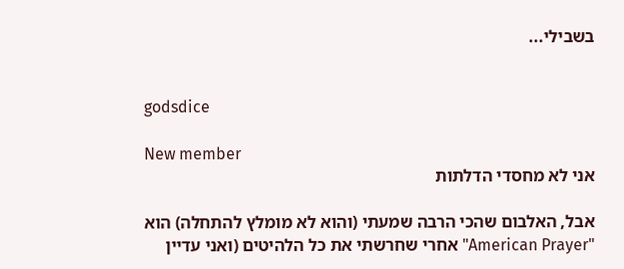בשבילי...


godsdice

New member
אני לא מחסדי הדלתות

אבל, האלבום שהכי הרבה שמעתי (והוא לא מומלץ להתחלה) הוא "American Prayer" אחרי שחרשתי את כל הלהיטים (ואני עדיין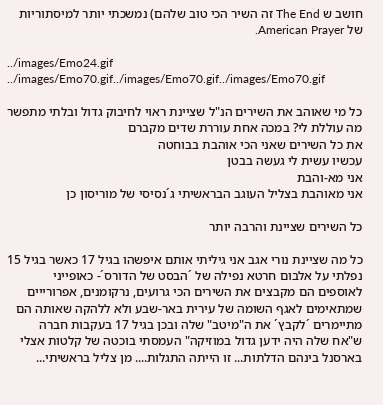חושב ש The End זה השיר הכי טוב שלהם) נמשכתי יותר למיסתוריות של American Prayer.

../images/Emo24.gif ../images/Emo70.gif../images/Emo70.gif../images/Emo70.gif

כל מי שאוהב את השירים הנ"ל שציינת ראוי לחיבוק גדול ובלתי מתפשר
מה עוללת לי? במכה אחת עוררת שדים מקברם
את כל השירים שאני הכי אוהבת בבוחטה
עכשיו עשית לי געשה בבטן
אני מא-והבת
אני מאוהבת בצליל העוגב הבראשיתי ג´נסיסי של מוריסון כן

כל השירים שציינת והרבה יותר

כל מה שציינת נורי אגב אני גיליתי אותם איפשהו בגיל 17 כאשר בגיל 15 נפלתי על אלבום חרטא נפילה של ´הבסט של הדורס´- כאופייני לאוספים הם מקבצים את השירים הכי גרועים, נרקומנים, אפרורייים שמתאימים לאגף השומה של עירית באר-שבע ולא ללהקה שאותה הם מתיימרים ´לקבץ´ את ה"מיטב" שלה ובכן בגיל 17 בעקבות חברה ש"אח שלה היה ידען גדול במוזיקה" העמסתי בוכטה של קלטות אצלי בארסנל בינהם הדלתות... זו הייתה התגלות.... מן צליל בראשיתי...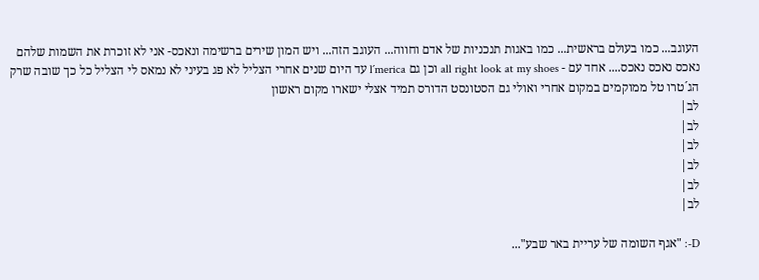העוגב... כמו בעולם בראשית... כמו באגות תנכניות של אדם וחווה... העוגב הזה... ויש המון שירים ברשימה ונאכס- אני לא זוכרת את השמות שלהם נאכס נאכס נאכס.... אחד עם - all right look at my shoes וכן גם l´merica עד היום שנים אחרי הצליל לא פג בעיני לא נמאס לי הצליל כל כך שובה שרק הג´טרו טל ממוקמים במקום אחרי ואולי גם הסטונסט הדורס תמיד אצלי ישארו מקום ראשון
לב|
לב|
לב|
לב|
לב|
לב|

D-: "אגף השומה של עריית באר שבע"...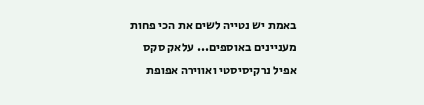באמת יש נטייה לשים את הכי פחות מעניינים באוספים... עלאק סקס אפיל נרקיסיסטי ואווירה אפופת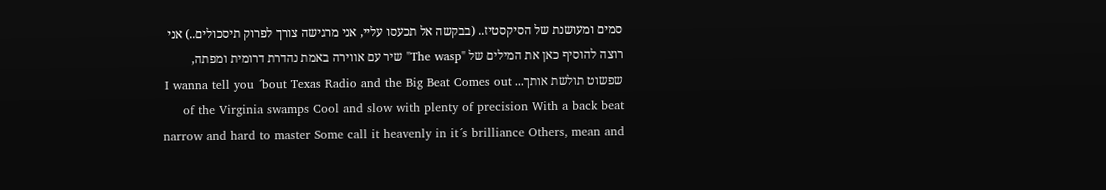סמים ומעושנת של הסיקסטיז.. (בבקשה אל תכעסו עליי, אני מרגישה צורך לפרוק תיסכולים..) אני רוצה להוסיף כאן את המילים של "The wasp" שיר עם אווירה באמת נהדרת דרומית ומפתה, שפשוט תולשת אותך... I wanna tell you ´bout Texas Radio and the Big Beat Comes out of the Virginia swamps Cool and slow with plenty of precision With a back beat narrow and hard to master Some call it heavenly in it´s brilliance Others, mean and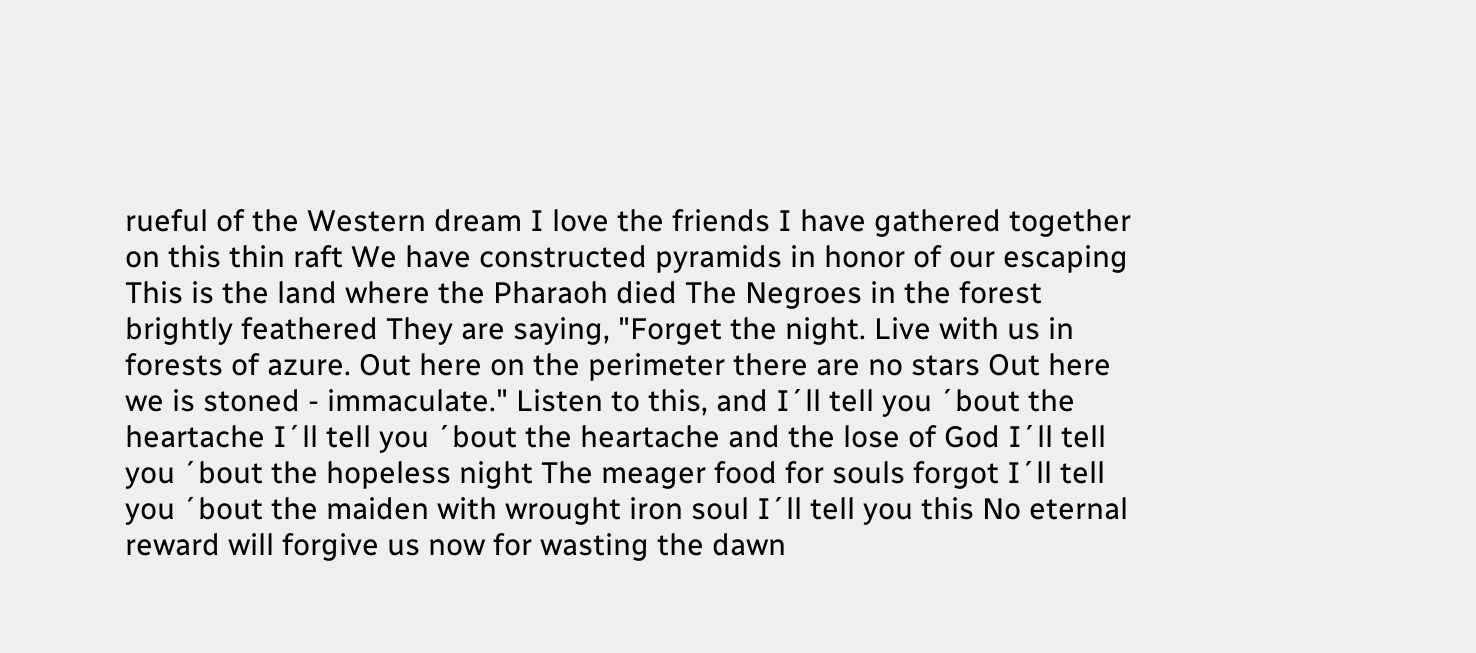rueful of the Western dream I love the friends I have gathered together on this thin raft We have constructed pyramids in honor of our escaping This is the land where the Pharaoh died The Negroes in the forest brightly feathered They are saying, "Forget the night. Live with us in forests of azure. Out here on the perimeter there are no stars Out here we is stoned - immaculate." Listen to this, and I´ll tell you ´bout the heartache I´ll tell you ´bout the heartache and the lose of God I´ll tell you ´bout the hopeless night The meager food for souls forgot I´ll tell you ´bout the maiden with wrought iron soul I´ll tell you this No eternal reward will forgive us now for wasting the dawn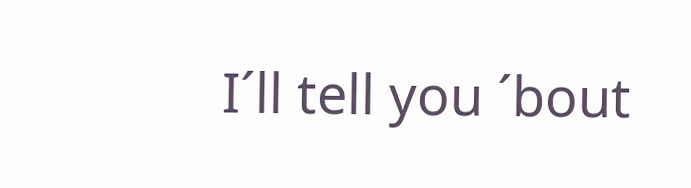I´ll tell you ´bout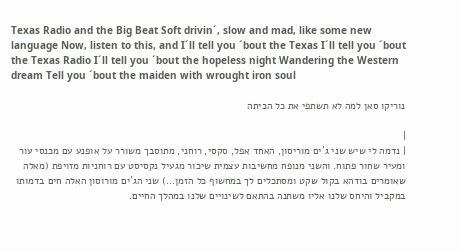Texas Radio and the Big Beat Soft drivin´, slow and mad, like some new language Now, listen to this, and I´ll tell you ´bout the Texas I´ll tell you ´bout the Texas Radio I´ll tell you ´bout the hopeless night Wandering the Western dream Tell you ´bout the maiden with wrought iron soul

נוריקו סאן למה לא תשתפי את כל הכיתה

|
| נדמה לי שיש שני ג´ים מוריסון, האחד אפל, סקסי, רוחני, מתוסבך משורר על אופנע עם מכנסי עור ומעיר שחור פתוח. והשני מנופח מחשיבות עצמית שיכור מגעיל נקסיסט עם רוחניות מזויפת (מאלה שאומרים בודהא בקול שקט ומסתכלים לך במחשוף כל הזמן...) שני הג´ים מורוסון האלה חים בדמותו במקביל והיחס שלנו אליו משתנה בהתאם לשינויים שלנו במהלך החיים.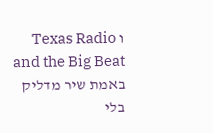ו Texas Radio and the Big Beat באמת שיר מדליק בלי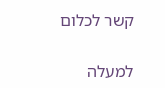קשר לכלום

למעלה